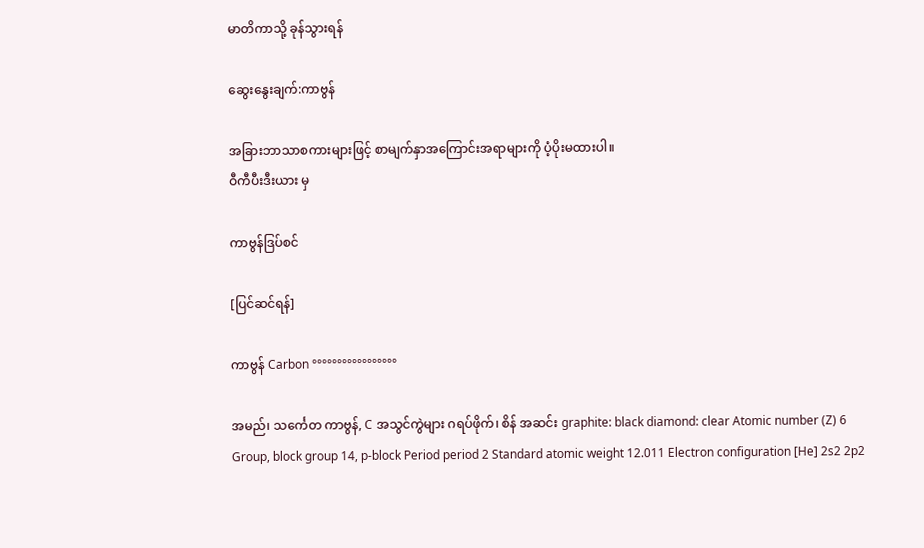မာတိကာသို့ ခုန်သွားရန်

ဆွေးနွေးချက်:ကာဗွန်

အခြားဘာသာစကားများဖြင့် စာမျက်နှာအကြောင်းအရာများကို ပံ့ပိုးမထားပါ။
ဝီကီပီးဒီးယား မှ

ကာဗွန်ဒြပ်စင်

[ပြင်ဆင်ရန်]

ကာဗွန် Carbon °°°°°°°°°°°°°°°°°

အမည်၊ သင်္ကေတ ကာဗွန်, C အသွင်ကွဲများ ဂရပ်ဖိုက်၊ စိန် အဆင်း graphite: black diamond: clear Atomic number (Z) 6 Group, block group 14, p-block Period period 2 Standard atomic weight 12.011 Electron configuration [He] 2s2 2p2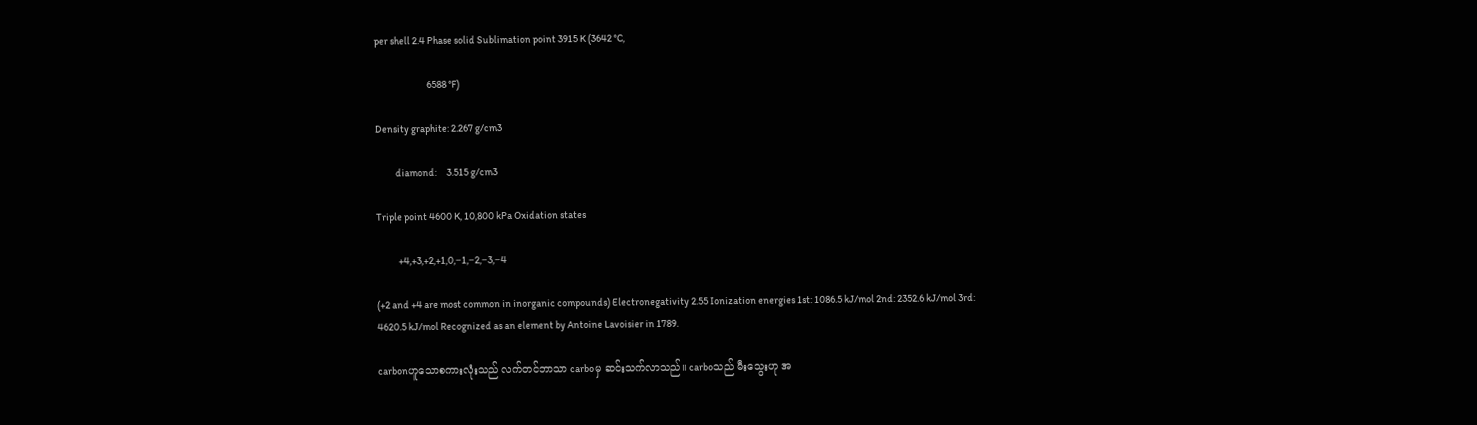per shell 2.4 Phase solid Sublimation point 3915 K (3642 °C,

                          6588 °F)

Density graphite: 2.267 g/cm3

          diamond:     3.515 g/cm3

Triple point 4600 K, 10,800 kPa Oxidation states

           +4,+3,+2,+1,0,−1,−2,−3,−4

(+2 and +4 are most common in inorganic compounds) Electronegativity 2.55 Ionization energies 1st: 1086.5 kJ/mol 2nd: 2352.6 kJ/mol 3rd: 4620.5 kJ/mol Recognized as an element by Antoine Lavoisier in 1789.

carbonဟူသောစကားလုံးသည် လက်တင်ဘာသာ carboမှ ဆင်းသက်လာသည်။ carboသည် မီးသွေးဟု အ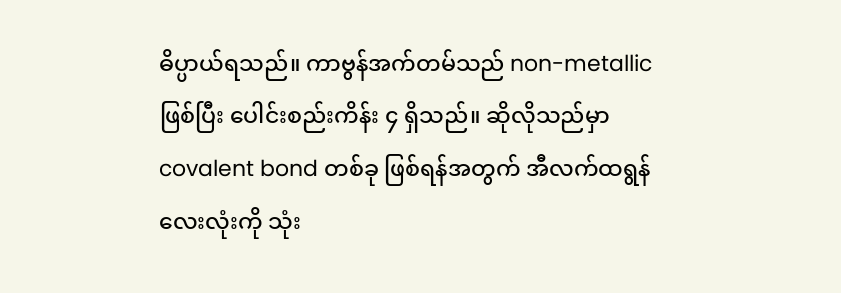ဓိပ္ပာယ်ရသည်။ ကာဗွန်အက်တမ်သည် non-metallic ဖြစ်ပြီး ပေါင်းစည်းကိန်း ၄ ရှိသည်။ ဆိုလိုသည်မှာ covalent bond တစ်ခု ဖြစ်ရန်အတွက် အီလက်ထရွန်လေးလုံးကို သုံး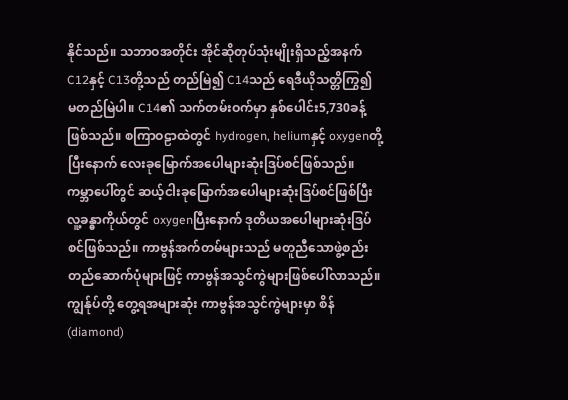နိုင်သည်။ သဘာဝအတိုင်း အိုင်ဆိုတုပ်သုံးမျိုးရှိသည့်အနက် C12နှင့် C13တို့သည် တည်မြဲ၍ C14သည် ရေဒီယိုသတ္တိကြွ၍ မတည်မြဲပါ။ C14၏ သက်တမ်းဝက်မှာ နှစ်ပေါင်း5,730ခန့် ဖြစ်သည်။ စကြာဝဠာထဲတွင် hydrogen, heliumနှင့် oxygenတို့ပြီးနောက် လေးခုမြောက်အပေါများဆုံးဒြပ်စင်ဖြစ်သည်။ ကမ္ဘာပေါ်တွင် ဆယ့်ငါးခုမြောက်အပေါများဆုံးဒြပ်စင်ဖြစ်ပြီး လူ့ခန္ဓာကိုယ်တွင် oxygenပြီးနောက် ဒုတိယအပေါများဆုံးဒြပ်စင်ဖြစ်သည်။ ကာဗွန်အက်တမ်များသည် မတူညီသောဖွဲ့စည်းတည်ဆောက်ပုံများဖြင့် ကာဗွန်အသွင်ကွဲများဖြစ်ပေါ်လာသည်။ ကျွန်ုပ်တို့ တွေ့ရအများဆုံး ကာဗွန်အသွင်ကွဲများမှာ စိန်(diamond)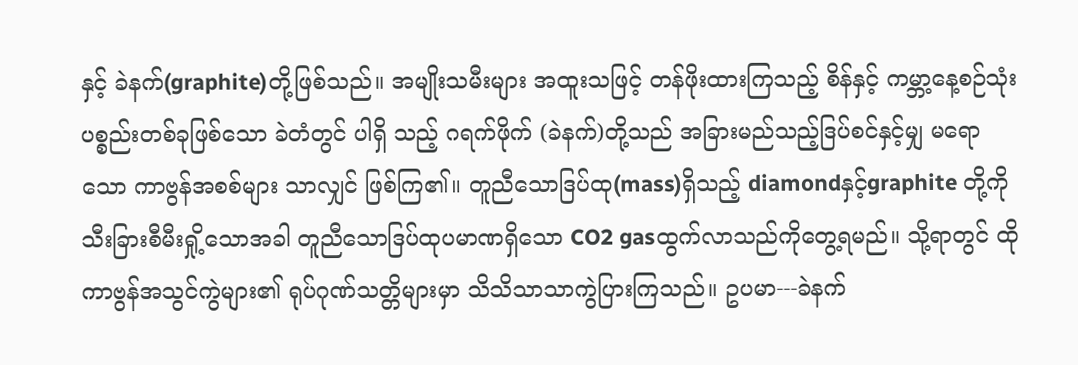နှင့် ခဲနက်(graphite)တို့ဖြစ်သည်။ အမျိုးသမီးများ အထူးသဖြင့် တန်ဖိုးထားကြသည့် စိန်နှင့် ကမ္ဘာ့နေ့စဉ်သုံး ပစ္စည်းတစ်ခုဖြစ်သော ခဲတံတွင် ပါရှိ သည့် ဂရက်ဖိုက် (ခဲနက်)တို့သည် အခြားမည်သည့်ဒြပ်စင်နှင့်မျှ မရောသော ကာဗွန်အစစ်များ သာလျှင် ဖြစ်ကြ၏။ တူညီသောဒြပ်ထု(mass)ရှိသည့် diamondနှင့်graphite တို့ကို သီးခြားစီမီးရှို့သောအခါ တူညီသောဒြပ်ထုပမာဏရှိသော CO2 gasထွက်လာသည်ကိုတွေ့ရမည်။ သို့ရာတွင် ထိုကာဗွန်အသွင်ကွဲများ၏ ရုပ်ဂုဏ်သတ္တိများမှာ သိသိသာသာကွဲပြားကြသည်။ ဥပမာ---ခဲနက်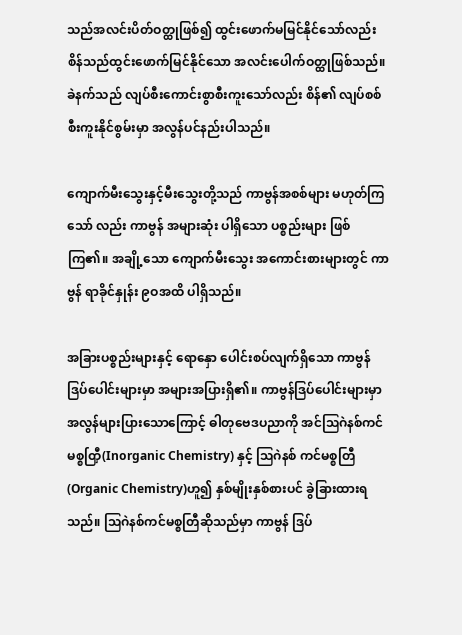သည်အလင်းပိတ်ဝတ္ထုဖြစ်၍ ထွင်းဖောက်မမြင်နိုင်သော်လည်း စိန်သည်ထွင်းဖောက်မြင်နိုင်သော အလင်းပေါက်ဝတ္ထုဖြစ်သည်။ ခဲနက်သည် လျပ်စီးကောင်းစွာစီးကူးသော်လည်း စိန်၏ လျပ်စစ်စီးကူးနိုင်စွမ်းမှာ အလွန်ပင်နည်းပါသည်။

ကျောက်မီးသွေးနှင့်မီးသွေးတို့သည် ကာဗွန်အစစ်များ မဟုတ်ကြသော် လည်း ကာဗွန် အများဆုံး ပါရှိသော ပစ္စည်းများ ဖြစ်ကြ၏။ အချို့သော ကျောက်မီးသွေး အကောင်းစားများတွင် ကာဗွန် ရာခိုင်နှုန်း ၉ဝအထိ ပါရှိသည်။

အခြားပစ္စည်းများနှင့် ရောနှော ပေါင်းစပ်လျက်ရှိသော ကာဗွန်ဒြပ်ပေါင်းများမှာ အများအပြားရှိ၏။ ကာဗွန်ဒြပ်ပေါင်းများမှာ အလွန်များပြားသောကြောင့် ဓါတုဗေဒပညာကို အင်ဩဂဲနစ်ကင်မစ္စတြှီ(Inorganic Chemistry) နှင့် ဩဂဲနစ် ကင်မစ္စတြီ(Organic Chemistry)ဟူ၍ နှစ်မျိုးနှစ်စားပင် ခွဲခြားထားရသည်။ ဩဂဲနစ်ကင်မစ္စတြီဆိုသည်မှာ ကာဗွန် ဒြပ်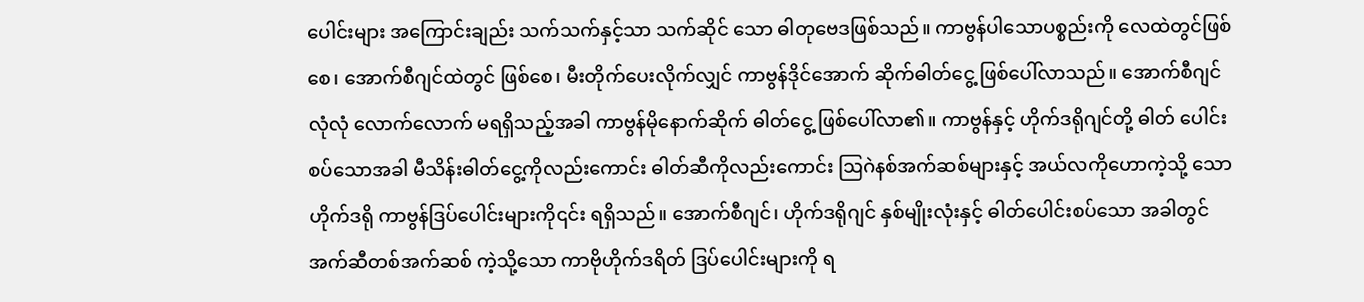ပေါင်းများ အကြောင်းချည်း သက်သက်နှင့်သာ သက်ဆိုင် သော ဓါတုဗေဒဖြစ်သည်။ ကာဗွန်ပါသောပစ္စည်းကို လေထဲတွင်ဖြစ်စေ၊ အောက်စီဂျင်ထဲတွင် ဖြစ်စေ၊ မီးတိုက်ပေးလိုက်လျှင် ကာဗွန်ဒိုင်အောက် ဆိုက်ဓါတ်ငွေ့ ဖြစ်ပေါ်လာသည်။ အောက်စီဂျင် လုံလုံ လောက်လောက် မရရှိသည့်အခါ ကာဗွန်မိုနောက်ဆိုက် ဓါတ်ငွေ့ ဖြစ်ပေါ်လာ၏။ ကာဗွန်နှင့် ဟိုက်ဒရိုဂျင်တို့ ဓါတ် ပေါင်းစပ်သောအခါ မီသိန်းဓါတ်ငွေ့ကိုလည်းကောင်း ဓါတ်ဆီကိုလည်းကောင်း ဩဂဲနစ်အက်ဆစ်များနှင့် အယ်လကိုဟောကဲ့သို့ သော ဟိုက်ဒရို ကာဗွန်ဒြပ်ပေါင်းများကို၎င်း ရရှိသည်။ အောက်စီဂျင်၊ ဟိုက်ဒရိုဂျင် နှစ်မျိုးလုံးနှင့် ဓါတ်ပေါင်းစပ်သော အခါတွင် အက်ဆီတစ်အက်ဆစ် ကဲ့သို့သော ကာဗိုဟိုက်ဒရိတ် ဒြပ်ပေါင်းများကို ရ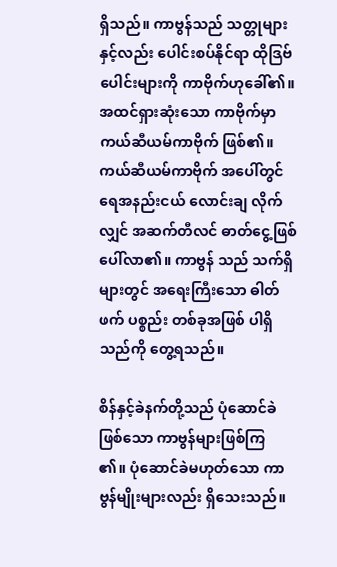ရှိသည်။ ကာဗွန်သည် သတ္တုများနှင့်လည်း ပေါင်းစပ်နိုင်ရာ ထိုဒြဗ်ပေါင်းများကို ကာဗိုက်ဟုခေါ်၏။ အထင်ရှားဆုံးသော ကာဗိုက်မှာ ကယ်ဆီယမ်ကာဗိုက် ဖြစ်၏။ ကယ်ဆီယမ်ကာဗိုက် အပေါ်တွင် ရေအနည်းငယ် လောင်းချ လိုက်လျှင် အဆက်တီလင် ဓာတ်ငွေ့ဖြစ်ပေါ်လာ၏။ ကာဗွန် သည် သက်ရှိများတွင် အရေးကြီးသော ဓါတ်ဖက် ပစ္စည်း တစ်ခုအဖြစ် ပါရှိသည်ကို တွေ့ရသည်။

စိန်နှင့်ခဲနက်တို့သည် ပုံဆောင်ခဲဖြစ်သော ကာဗွန်များဖြစ်ကြ ၏။ ပုံဆောင်ခဲမဟုတ်သော ကာဗွန်မျိုးများလည်း ရှိသေးသည်။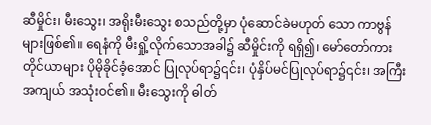ဆီမှိုင်း၊ မီးသွေး၊ အရိုးမီးသွေး စသည်တို့မှာ ပုံဆောင်ခဲမဟုတ် သော ကာဗွန်များဖြစ်၏။ ရေနံကို မီးရှို့လိုက်သောအခါ၌ ဆီမှိုင်းကို ရရှိ၍၊ မော်တော်ကားတိုင်ယာများ ပိုမိုခိုင်ခံ့အောင် ပြုလုပ်ရာ၌၎င်း၊ ပုံနှိပ်မင်ပြုလုပ်ရာ၌၎င်း၊ အကြီးအကျယ် အသုံးဝင်၏။ မီးသွေးကို ဓါတ်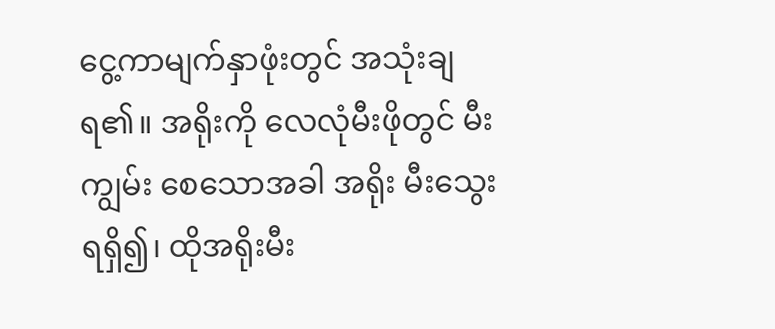ငွေ့ကာမျက်နှာဖုံးတွင် အသုံးချ ရ၏။ အရိုးကို လေလုံမီးဖိုတွင် မီးကျွမ်း စေသောအခါ အရိုး မီးသွေးရရှိ၍၊ ထိုအရိုးမီး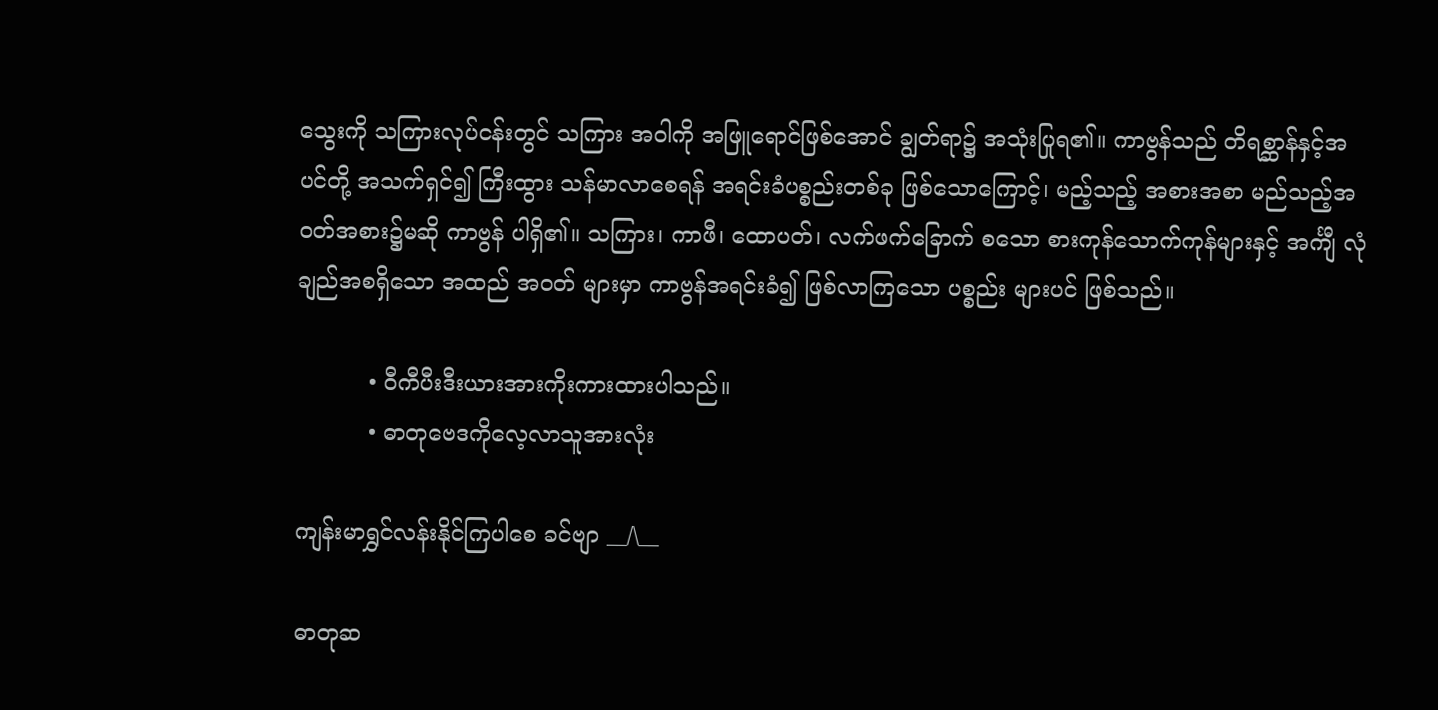သွေးကို သကြားလုပ်ငန်းတွင် သကြား အဝါကို အဖြူရောင်ဖြစ်အောင် ချွတ်ရာ၌ အသုံးပြုရ၏။ ကာဗွန်သည် တိရစ္ဆာန်နှင့်အပင်တို့ အသက်ရှင်၍ ကြီးထွား သန်မာလာစေရန် အရင်းခံပစ္စည်းတစ်ခု ဖြစ်သောကြောင့်၊ မည့်သည့် အစားအစာ မည်သည့်အဝတ်အစား၌မဆို ကာဗွန် ပါရှိ၏။ သကြား၊ ကာဖီ၊ ထောပတ်၊ လက်ဖက်ခြောက် စသော စားကုန်သောက်ကုန်များနှင့် အင်္ကျီ လုံချည်အစရှိသော အထည် အဝတ် များမှာ ကာဗွန်အရင်းခံ၍ ဖြစ်လာကြသော ပစ္စည်း များပင် ဖြစ်သည်။

          • ဝီကီပီးဒီးယားအားကိုးကားထားပါသည်။
          • ဓာတုဗေဒကိုလေ့လာသူအားလုံး

ကျန်းမာရွှင်လန်းနိုင်ကြပါစေ ခင်ဗျာ __/\__

ဓာတုဆ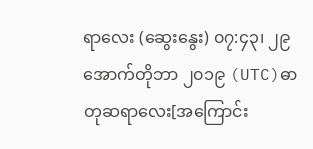ရာလေး (ဆွေးနွေး) ၀၇:၄၃၊ ၂၉ အောက်တိုဘာ ၂၀၁၉ (UTC)ဓာတုဆရာလေး[အကြောင်း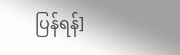ပြန်ရန်]